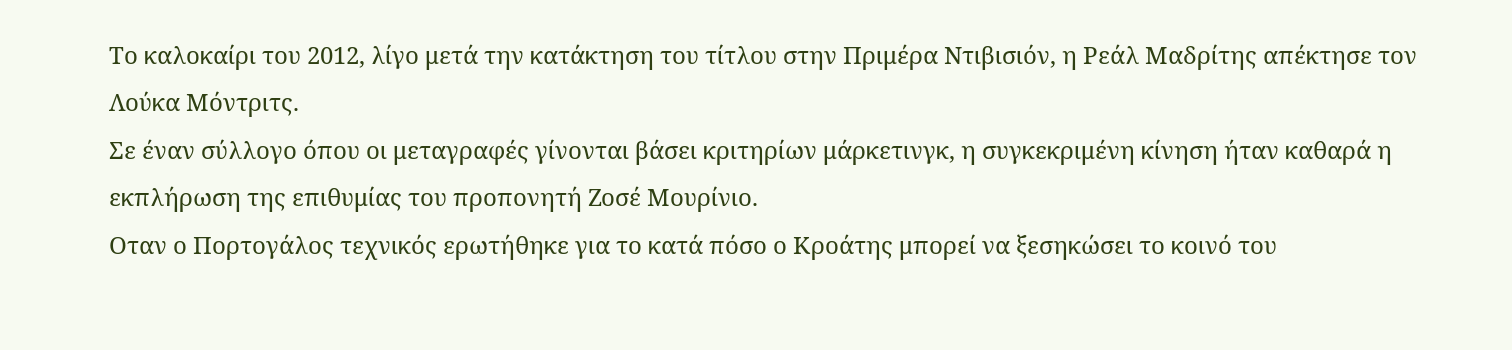Το καλοκαίρι του 2012, λίγο μετά την κατάκτηση του τίτλου στην Πριμέρα Ντιβισιόν, η Ρεάλ Μαδρίτης απέκτησε τον Λούκα Μόντριτς.
Σε έναν σύλλογο όπου οι μεταγραφές γίνονται βάσει κριτηρίων μάρκετινγκ, η συγκεκριμένη κίνηση ήταν καθαρά η εκπλήρωση της επιθυμίας του προπονητή Ζοσέ Μουρίνιο.
Οταν ο Πορτογάλος τεχνικός ερωτήθηκε για το κατά πόσο ο Κροάτης μπορεί να ξεσηκώσει το κοινό του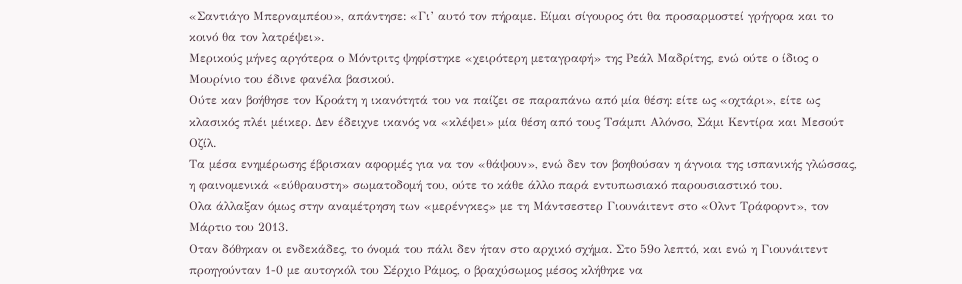«Σαντιάγο Μπερναμπέου», απάντησε: «Γι’ αυτό τον πήραμε. Είμαι σίγουρος ότι θα προσαρμοστεί γρήγορα και το κοινό θα τον λατρέψει».
Μερικούς μήνες αργότερα ο Μόντριτς ψηφίστηκε «χειρότερη μεταγραφή» της Ρεάλ Μαδρίτης, ενώ ούτε ο ίδιος ο Μουρίνιο του έδινε φανέλα βασικού.
Ούτε καν βοήθησε τον Κροάτη η ικανότητά του να παίζει σε παραπάνω από μία θέση: είτε ως «οχτάρι», είτε ως κλασικός πλέι μέικερ. Δεν έδειχνε ικανός να «κλέψει» μία θέση από τους Τσάμπι Αλόνσο, Σάμι Κεντίρα και Μεσούτ Οζίλ.
Τα μέσα ενημέρωσης έβρισκαν αφορμές για να τον «θάψουν», ενώ δεν τον βοηθούσαν η άγνοια της ισπανικής γλώσσας, η φαινομενικά «εύθραυστη» σωματοδομή του, ούτε το κάθε άλλο παρά εντυπωσιακό παρουσιαστικό του.
Ολα άλλαξαν όμως στην αναμέτρηση των «μερένγκες» με τη Μάντσεστερ Γιουνάιτεντ στο «Ολντ Τράφορντ», τον Μάρτιο του 2013.
Οταν δόθηκαν οι ενδεκάδες, το όνομά του πάλι δεν ήταν στο αρχικό σχήμα. Στο 59ο λεπτό, και ενώ η Γιουνάιτεντ προηγούνταν 1-0 με αυτογκόλ του Σέρχιο Ράμος, ο βραχύσωμος μέσος κλήθηκε να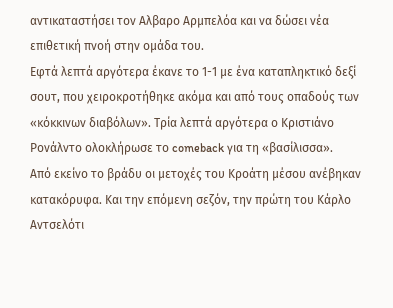αντικαταστήσει τον Αλβαρο Αρμπελόα και να δώσει νέα επιθετική πνοή στην ομάδα του.
Εφτά λεπτά αργότερα έκανε το 1-1 με ένα καταπληκτικό δεξί σουτ, που χειροκροτήθηκε ακόμα και από τους οπαδούς των «κόκκινων διαβόλων». Τρία λεπτά αργότερα ο Κριστιάνο Ρονάλντο ολοκλήρωσε το comeback για τη «βασίλισσα».
Από εκείνο το βράδυ οι μετοχές του Κροάτη μέσου ανέβηκαν κατακόρυφα. Και την επόμενη σεζόν, την πρώτη του Κάρλο Αντσελότι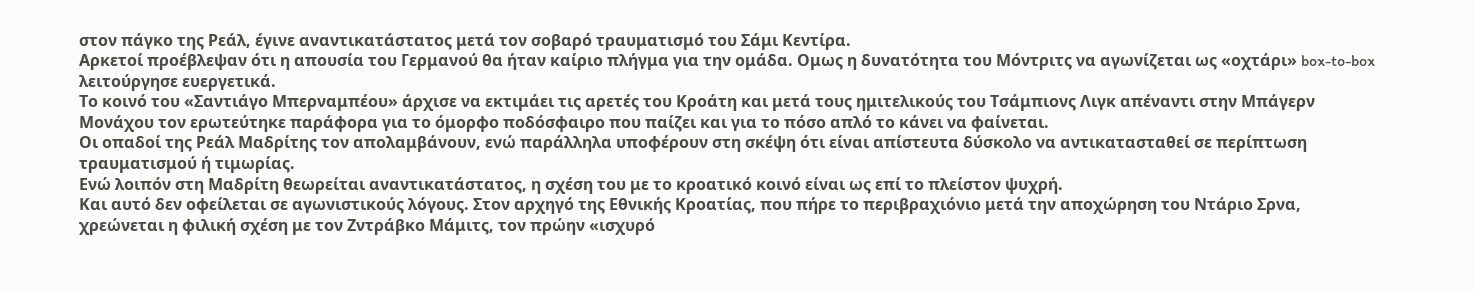στον πάγκο της Ρεάλ, έγινε αναντικατάστατος μετά τον σοβαρό τραυματισμό του Σάμι Κεντίρα.
Αρκετοί προέβλεψαν ότι η απουσία του Γερμανού θα ήταν καίριο πλήγμα για την ομάδα. Ομως η δυνατότητα του Μόντριτς να αγωνίζεται ως «οχτάρι» box-to-box λειτούργησε ευεργετικά.
Το κοινό του «Σαντιάγο Μπερναμπέου» άρχισε να εκτιμάει τις αρετές του Κροάτη και μετά τους ημιτελικούς του Τσάμπιονς Λιγκ απέναντι στην Μπάγερν Μονάχου τον ερωτεύτηκε παράφορα για το όμορφο ποδόσφαιρο που παίζει και για το πόσο απλό το κάνει να φαίνεται.
Οι οπαδοί της Ρεάλ Μαδρίτης τον απολαμβάνουν, ενώ παράλληλα υποφέρουν στη σκέψη ότι είναι απίστευτα δύσκολο να αντικατασταθεί σε περίπτωση τραυματισμού ή τιμωρίας.
Ενώ λοιπόν στη Μαδρίτη θεωρείται αναντικατάστατος, η σχέση του με το κροατικό κοινό είναι ως επί το πλείστον ψυχρή.
Και αυτό δεν οφείλεται σε αγωνιστικούς λόγους. Στον αρχηγό της Εθνικής Κροατίας, που πήρε το περιβραχιόνιο μετά την αποχώρηση του Ντάριο Σρνα, χρεώνεται η φιλική σχέση με τον Ζντράβκο Μάμιτς, τον πρώην «ισχυρό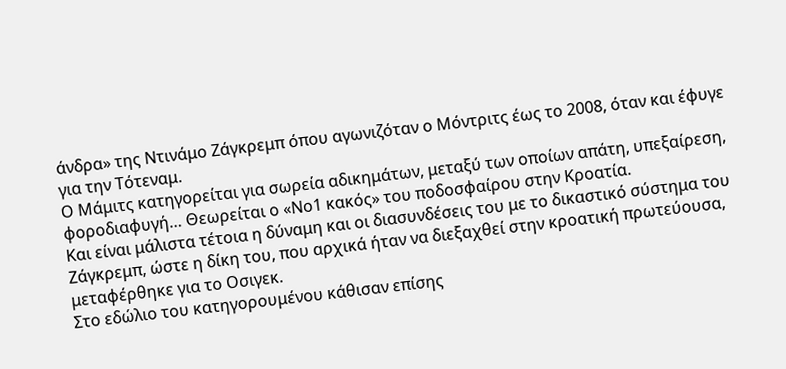άνδρα» της Ντινάμο Ζάγκρεμπ όπου αγωνιζόταν ο Μόντριτς έως το 2008, όταν και έφυγε για την Τότεναμ.
Ο Μάμιτς κατηγορείται για σωρεία αδικημάτων, μεταξύ των οποίων απάτη, υπεξαίρεση, φοροδιαφυγή… Θεωρείται ο «Νο1 κακός» του ποδοσφαίρου στην Κροατία.
Και είναι μάλιστα τέτοια η δύναμη και οι διασυνδέσεις του με το δικαστικό σύστημα του Ζάγκρεμπ, ώστε η δίκη του, που αρχικά ήταν να διεξαχθεί στην κροατική πρωτεύουσα, μεταφέρθηκε για το Οσιγεκ.
Στο εδώλιο του κατηγορουμένου κάθισαν επίσης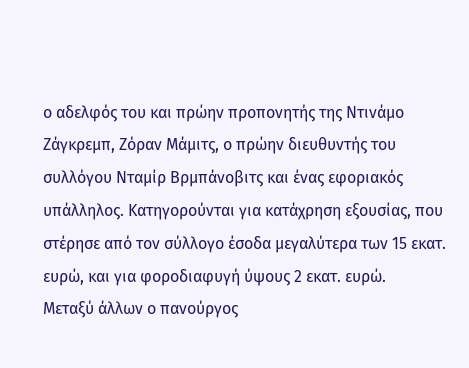ο αδελφός του και πρώην προπονητής της Ντινάμο Ζάγκρεμπ, Ζόραν Μάμιτς, ο πρώην διευθυντής του συλλόγου Νταμίρ Βρμπάνοβιτς και ένας εφοριακός υπάλληλος. Κατηγορούνται για κατάχρηση εξουσίας, που στέρησε από τον σύλλογο έσοδα μεγαλύτερα των 15 εκατ. ευρώ, και για φοροδιαφυγή ύψους 2 εκατ. ευρώ.
Μεταξύ άλλων ο πανούργος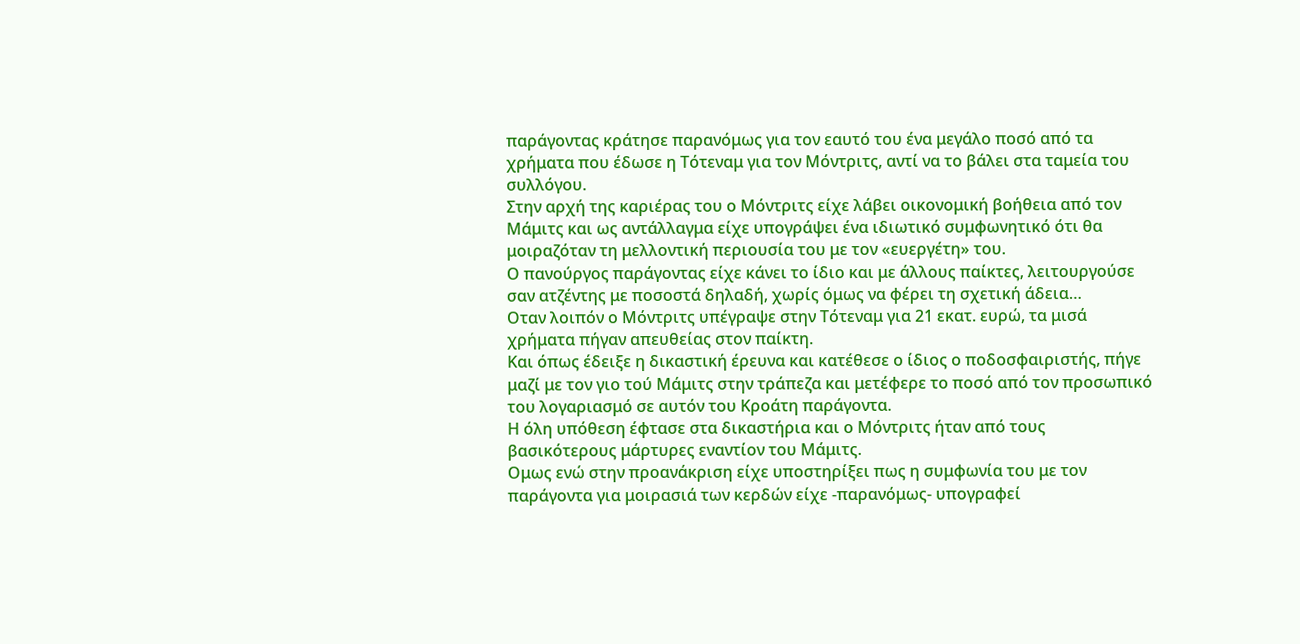παράγοντας κράτησε παρανόμως για τον εαυτό του ένα μεγάλο ποσό από τα χρήματα που έδωσε η Τότεναμ για τον Μόντριτς, αντί να το βάλει στα ταμεία του συλλόγου.
Στην αρχή της καριέρας του ο Μόντριτς είχε λάβει οικονομική βοήθεια από τον Μάμιτς και ως αντάλλαγμα είχε υπογράψει ένα ιδιωτικό συμφωνητικό ότι θα μοιραζόταν τη μελλοντική περιουσία του με τον «ευεργέτη» του.
Ο πανούργος παράγοντας είχε κάνει το ίδιο και με άλλους παίκτες, λειτουργούσε σαν ατζέντης με ποσοστά δηλαδή, χωρίς όμως να φέρει τη σχετική άδεια…
Οταν λοιπόν ο Μόντριτς υπέγραψε στην Τότεναμ για 21 εκατ. ευρώ, τα μισά χρήματα πήγαν απευθείας στον παίκτη.
Και όπως έδειξε η δικαστική έρευνα και κατέθεσε ο ίδιος ο ποδοσφαιριστής, πήγε μαζί με τον γιο τού Μάμιτς στην τράπεζα και μετέφερε το ποσό από τον προσωπικό του λογαριασμό σε αυτόν του Κροάτη παράγοντα.
Η όλη υπόθεση έφτασε στα δικαστήρια και ο Μόντριτς ήταν από τους βασικότερους μάρτυρες εναντίον του Μάμιτς.
Ομως ενώ στην προανάκριση είχε υποστηρίξει πως η συμφωνία του με τον παράγοντα για μοιρασιά των κερδών είχε -παρανόμως- υπογραφεί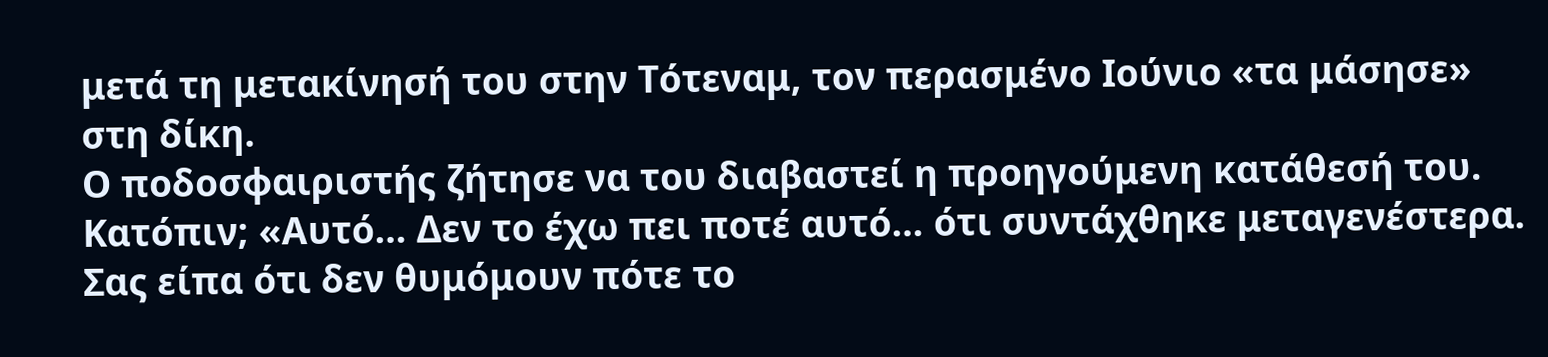μετά τη μετακίνησή του στην Τότεναμ, τον περασμένο Ιούνιο «τα μάσησε» στη δίκη.
Ο ποδοσφαιριστής ζήτησε να του διαβαστεί η προηγούμενη κατάθεσή του. Κατόπιν; «Αυτό… Δεν το έχω πει ποτέ αυτό… ότι συντάχθηκε μεταγενέστερα. Σας είπα ότι δεν θυμόμουν πότε το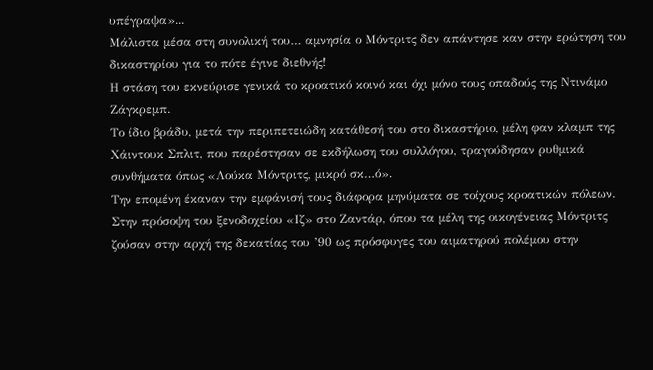υπέγραψα»...
Μάλιστα μέσα στη συνολική του… αμνησία ο Μόντριτς δεν απάντησε καν στην ερώτηση του δικαστηρίου για το πότε έγινε διεθνής!
Η στάση του εκνεύρισε γενικά το κροατικό κοινό και όχι μόνο τους οπαδούς της Ντινάμο Ζάγκρεμπ.
Το ίδιο βράδυ, μετά την περιπετειώδη κατάθεσή του στο δικαστήριο, μέλη φαν κλαμπ της Χάιντουκ Σπλιτ, που παρέστησαν σε εκδήλωση του συλλόγου, τραγούδησαν ρυθμικά συνθήματα όπως «Λούκα Μόντριτς, μικρό σκ…ό».
Την επομένη έκαναν την εμφάνισή τους διάφορα μηνύματα σε τοίχους κροατικών πόλεων. Στην πρόσοψη του ξενοδοχείου «Ιζ» στο Ζαντάρ, όπου τα μέλη της οικογένειας Μόντριτς ζούσαν στην αρχή της δεκατίας του ’90 ως πρόσφυγες του αιματηρού πολέμου στην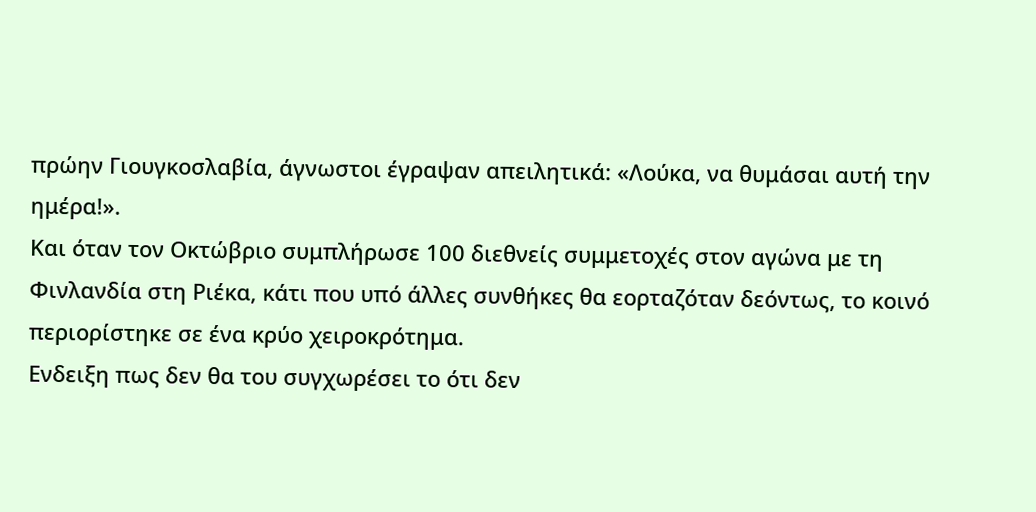πρώην Γιουγκοσλαβία, άγνωστοι έγραψαν απειλητικά: «Λούκα, να θυμάσαι αυτή την ημέρα!».
Και όταν τον Οκτώβριο συμπλήρωσε 100 διεθνείς συμμετοχές στον αγώνα με τη Φινλανδία στη Ριέκα, κάτι που υπό άλλες συνθήκες θα εορταζόταν δεόντως, το κοινό περιορίστηκε σε ένα κρύο χειροκρότημα.
Ενδειξη πως δεν θα του συγχωρέσει το ότι δεν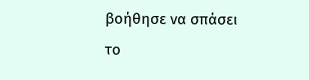βοήθησε να σπάσει το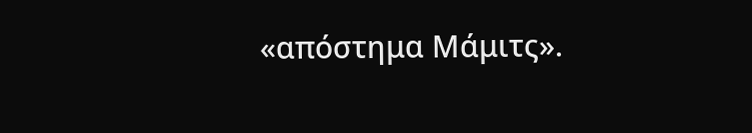«απόστημα Μάμιτς».